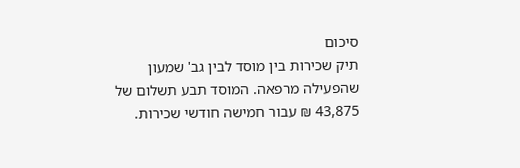סיכום
תיק שכירות בין מוסד לבין גב' שמעון שהפעילה מרפאה. המוסד תבע תשלום של 43,875 ₪ עבור חמישה חודשי שכירות.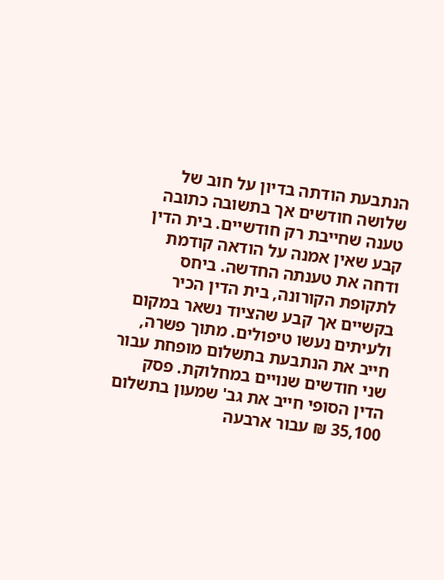הנתבעת הודתה בדיון על חוב של שלושה חודשים אך בתשובה כתובה טענה שחייבת רק חודשיים. בית הדין קבע שאין אמנה על הודאה קודמת ודחה את טענתה החדשה. ביחס לתקופת הקורונה, בית הדין הכיר בקשיים אך קבע שהציוד נשאר במקום ולעיתים נעשו טיפולים. מתוך פשרה, חייב את הנתבעת בתשלום מופחת עבור שני חודשים שנויים במחלוקת. פסק הדין הסופי חייב את גב' שמעון בתשלום 35,100 ₪ עבור ארבעה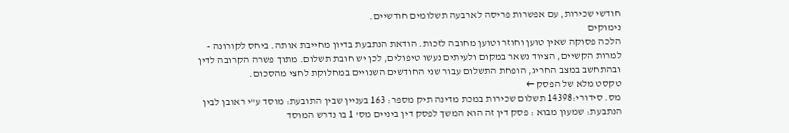חודשי שכירות, עם אפשרות פריסה לארבעה תשלומים חודשיים.
נימוקים
הלכה פסוקה שאין טוען וחוזר וטוען מחובה לזכות. הודאת הנתבעת בדיון מחייבת אותה. ביחס לקורונה - למרות הקשיים, הציוד נשאר במקום ולעיתים נעשו טיפולים, לכן יש חובת תשלום. מתוך פשרה הקרובה לדין ובהתחשב במצב החריג, הופחת התשלום עבור שני החודשים השנויים במחלוקת לחצי מהסכום.
טקסט מלא של הפסק ←
מס. סידורי:14398 תשלום שכירות במכת מדינה תיק מספר: 163 בעניין שבין התובעת: מוסד ע"י ראובן לבין הנתבעת: שמעון מבוא : פסק דין זה הוא המשך לפסק דין ביניים מס' 1 בו נדרש המוסד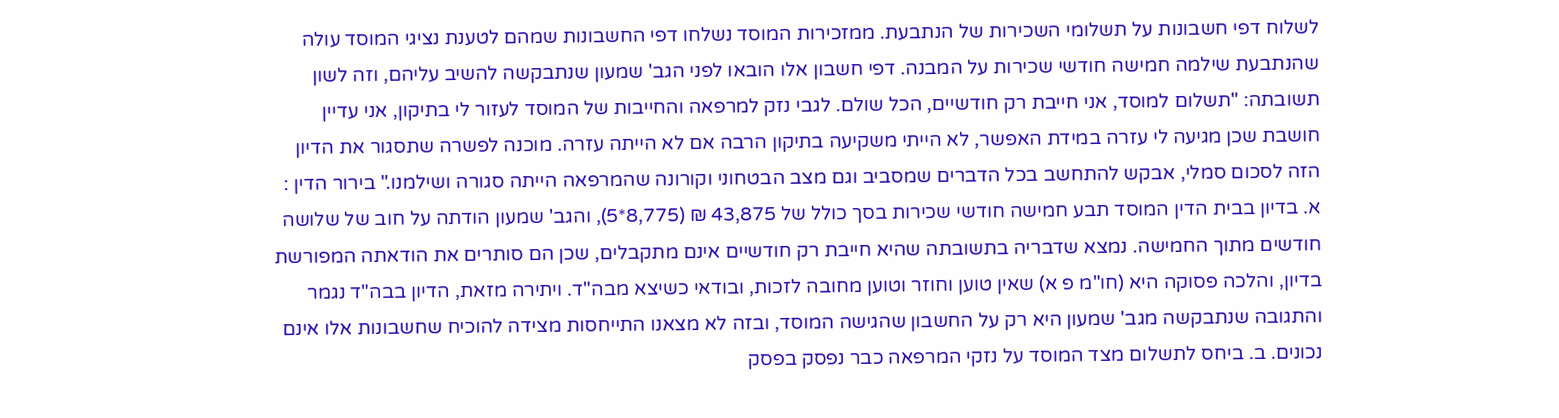לשלוח דפי חשבונות על תשלומי השכירות של הנתבעת. ממזכירות המוסד נשלחו דפי החשבונות שמהם לטענת נציגי המוסד עולה שהנתבעת שילמה חמישה חודשי שכירות על המבנה. דפי חשבון אלו הובאו לפני הגב' שמעון שנתבקשה להשיב עליהם, וזה לשון תשובתה: "תשלום למוסד, אני חייבת רק חודשיים, הכל שולם. לגבי נזק למרפאה והחייבות של המוסד לעזור לי בתיקון, אני עדיין חושבת שכן מגיעה לי עזרה במידת האפשר, לא הייתי משקיעה בתיקון הרבה אם לא הייתה עזרה. מוכנה לפשרה שתסגור את הדיון הזה לסכום סמלי, אבקש להתחשב בכל הדברים שמסביב וגם מצב הבטחוני וקורונה שהמרפאה הייתה סגורה ושילמנו." בירור הדין : א. בדיון בבית הדין המוסד תבע חמישה חודשי שכירות בסך כולל של 43,875 ₪ (8,775*5), והגב' שמעון הודתה על חוב של שלושה חודשים מתוך החמישה. נמצא שדבריה בתשובתה שהיא חייבת רק חודשיים אינם מתקבלים, שכן הם סותרים את הודאתה המפורשת בדיון, והלכה פסוקה היא (חו"מ פ א) שאין טוען וחוזר וטוען מחובה לזכות, ובודאי כשיצא מבה"ד. ויתירה מזאת, הדיון בבה"ד נגמר והתגובה שנתבקשה מגב' שמעון היא רק על החשבון שהגישה המוסד, ובזה לא מצאנו התייחסות מצידה להוכיח שחשבונות אלו אינם נכונים. ב. ביחס לתשלום מצד המוסד על נזקי המרפאה כבר נפסק בפסק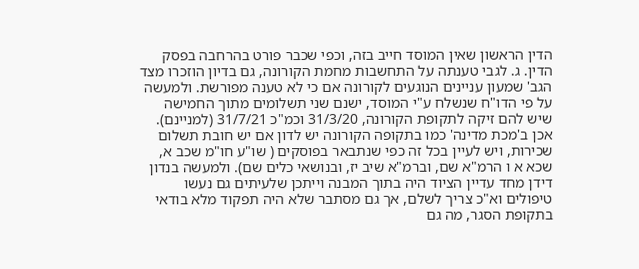הדין הראשון שאין המוסד חייב בזה, וכפי שכבר פורט בהרחבה בפסק הדין. ג. לגבי טענתה על התחשבות מחמת הקורונה, גם בדיון הוזכרו מצד הגב' שמעון עניינים הנוגעים לקורונה אם כי לא טענה מפורשת. ולמעשה על פי הדו"ח שנשלח ע"י המוסד, ישנם שני תשלומים מתוך החמישה שיש להם זיקה לתקופת הקורונה, 31/3/20 וכמ"כ 31/7/21 (למניינם). אכן ב'מכת מדינה' כמו בתקופה הקורונה יש לדון אם יש חובת תשלום שכירות, ויש לעיין בכל זה כפי שנתבאר בפוסקים ( שו"ע חו"מ שכב א, שכא א ו הרמ"א שם, וברמ"א שיב יז, ובנושאי כלים שם). ולמעשה בנדון דידן מחד עדיין הציוד היה בתוך המבנה וייתכן שלעיתים גם נעשו טיפולים וא"כ צריך לשלם, אך גם מסתבר שלא היה תפקוד מלא בודאי בתקופת הסגר, מה גם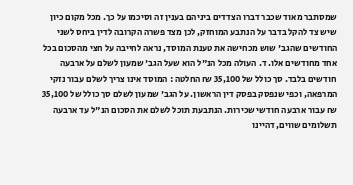שמסתבר מאוד שכבר דברו הצדדים ביניהם בענין זה וסיכמו על כך. מכל מקום כיון שיש צד להקל בדבר על הנתבע המוחזק, לכן מצד פשרה הקרובה לדין ביחס לשני החודשים שהגב' שוש מכחישה את טענת המוסד, נראה לחייבה על חצי מהסכום בכל אחד מחודשים אלו. ד. העולה מכל הנ"ל הוא שעל הגב' שמעון לשלם על ארבעה חודשים בלבד. סך כולל של 35,100 ₪ החלטה : המוסד אינו צריך לשלם עבור נזקי המרפאה, וכפי שנפסק בפסק דין הראשון. על הגב' שמעון לשלם סך כולל של 35,100 ₪ עבור ארבעה חודשי שכירות. הנתבעת תוכל לשלם את הסכום הנ"ל עד ארבעה תשלומים שווים, דהיינו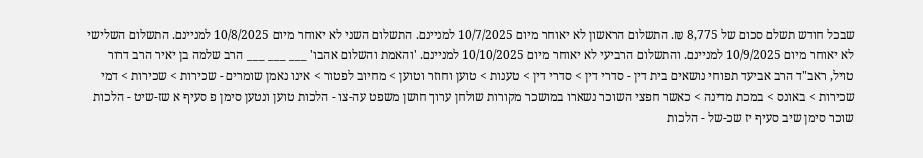שבכל חודש תשלם סכום של 8,775 ₪. התשלום הראשון לא יאוחר מיום 10/7/2025 למניינם. התשלום השני לא יאוחר מיום 10/8/2025 למניינם. התשלום השלישי לא יאוחר מיום 10/9/2025 למניינם. והתשלום הרביעי לא יאוחר מיום 10/10/2025 למניינם. 'והאמת והשלום אהבו' ___ ___ ___ הרב שלמה בן יאיר הרב דרור טויל, ראב"ד הרב אביעד תפוחי נושאים בית דין - סדרי דין > סדרי דין > טענות > טוען וחוזר וטוען > מחיוב לפטור > אינו נאמן שומרים - שכירות > שכירות > דמי שכירות > באונס > במכת מדינה > כאשר חפצי השוכר נשארו במושכר מקורות שולחן ערוך חושן משפט עה-צו - הלכות טוען ונטען סימן פ סעיף א שז-שיט - הלכות שוכר סימן שיב סעיף יז שכ-של - הלכות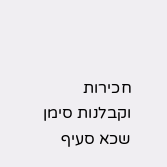חכירות וקבלנות סימן שכא סעיף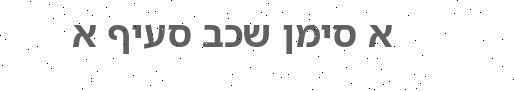א סימן שכב סעיף א